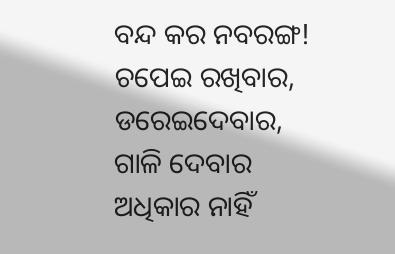ବନ୍ଦ କର ନବରଙ୍ଗ!
ଚପେଇ ରଖିବାର,
ଡରେଇଦେବାର,
ଗାଳି ଦେବାର
ଅଧିକାର ନାହିଁ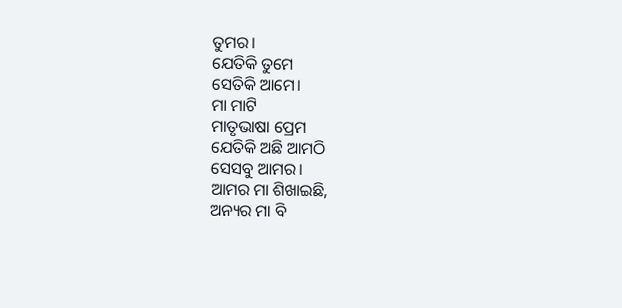ତୁମର।
ଯେତିକି ତୁମେ
ସେତିକି ଆମେ।
ମା ମାଟି
ମାତୃଭାଷା ପ୍ରେମ
ଯେତିକି ଅଛି ଆମଠି
ସେସବୁ ଆମର।
ଆମର ମା ଶିଖାଇଛି,
ଅନ୍ୟର ମା ବି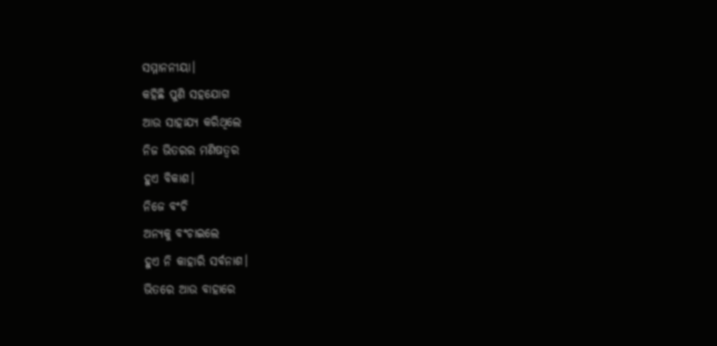ସମ୍ମାନନୀୟା।
କହିଛି ପୁଣି ସହଯୋଗ
ଆଉ ସାହାଯ୍ୟ କରିଥିଲେ
ନିଜ ଭିତରର ମଣିଷତ୍ୱର
ହୁଏ ବିକାଶ।
ନିଜେ ବଂଚି
ଅନ୍ୟକୁ ବଂଚାଇଲେ
ହୁଏ ନି କାହାରି ସର୍ବନାଶ।
ଭିତରେ ଆଉ ବାହାରେ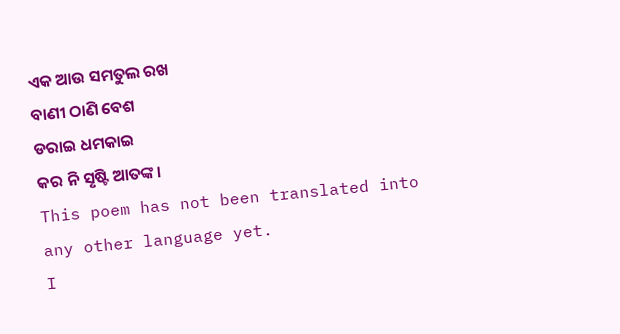ଏକ ଆଉ ସମତୁଲ ରଖ
ବାଣୀ ଠାଣି ବେଶ
ଡରାଇ ଧମକାଇ
କର ନି ସୃଷ୍ଟି ଆତଙ୍କ।
This poem has not been translated into any other language yet.
I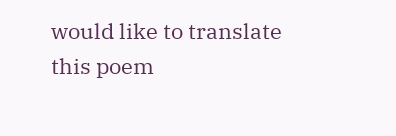would like to translate this poem